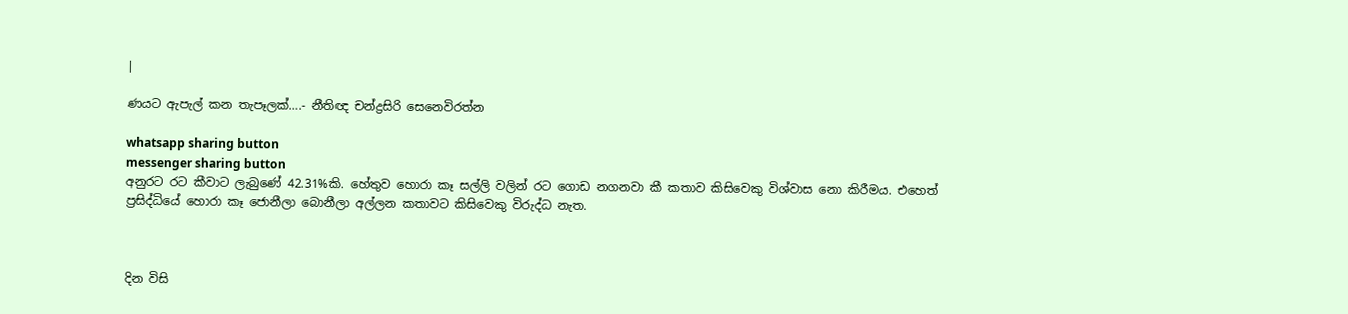|

ණයට ඇපැල් කන තැපෑලක්….- නීතිඥ චන්ද්‍රසිරි සෙනෙවිරත්න

whatsapp sharing button
messenger sharing button
අනුරට රට කීවාට ලැබුණේ 42.31%කි. හේතුව හොරා කෑ සල්ලි වලින් රට ගොඩ නගනවා කී කතාව කිසිවෙකු විශ්වාස නො කිරීමය. එහෙත් ප්‍රසිද්ධියේ හොරා කෑ ජොනීලා බොනීලා අල්ලන කතාවට කිසිවෙකු විරුද්ධ නැත.



දින විසි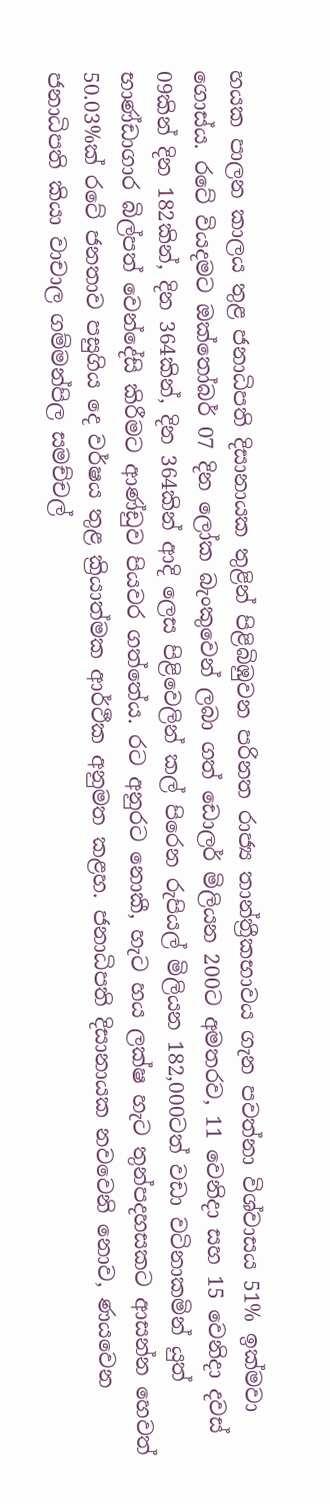හයක පාලන කාලය තුළ ජනාධිපති දිසානායක තුළින් පිළිබිඹුවන පරිනත රාජ්‍ය තාන්ත්‍රීකභාවය ගැන පවත්නා විශ්වාසය 51% ඉක්මවා ගොස්ය. රටේ වියදමට ඔක්තෝබර් 07 දින ලෝක බැංකුවෙන් ලබා ගත් ඩොලර් මිලියන 200ට අමතරව, 11 වෙනිදා සහ 15 වෙනිදා දවස් 09කින් දින 182කින්, දින 364කින්, දින 364කින් ආදි ලෙස පිළිවෙලින් කල් පිරෙන රුපියල් මිලියන 182,000ටත් වඩා වටිනාකමින් යුත් භාණ්ඩාගාර බිල්පත් වෙන්දේසි කිරීමට ආණ්ඩුව පියවර ගත්තේය. රට අනුරට නොකී, හැට හය ලක්ෂ හැට තුන්පදහසකට ආසන්න හෙවත් 50.03%ක් රටේ ජනතාව පසුගිය දෙ වර්ෂය තුළ ක්‍රියාත්මක ආර්ථීක අනුමත කළහ. ජනාධිපති දිසානායක නවවෙනි නොව, ණයවෙන ජනාධිපති කියා වාචාල ගම්මන්පිල සමච්චල්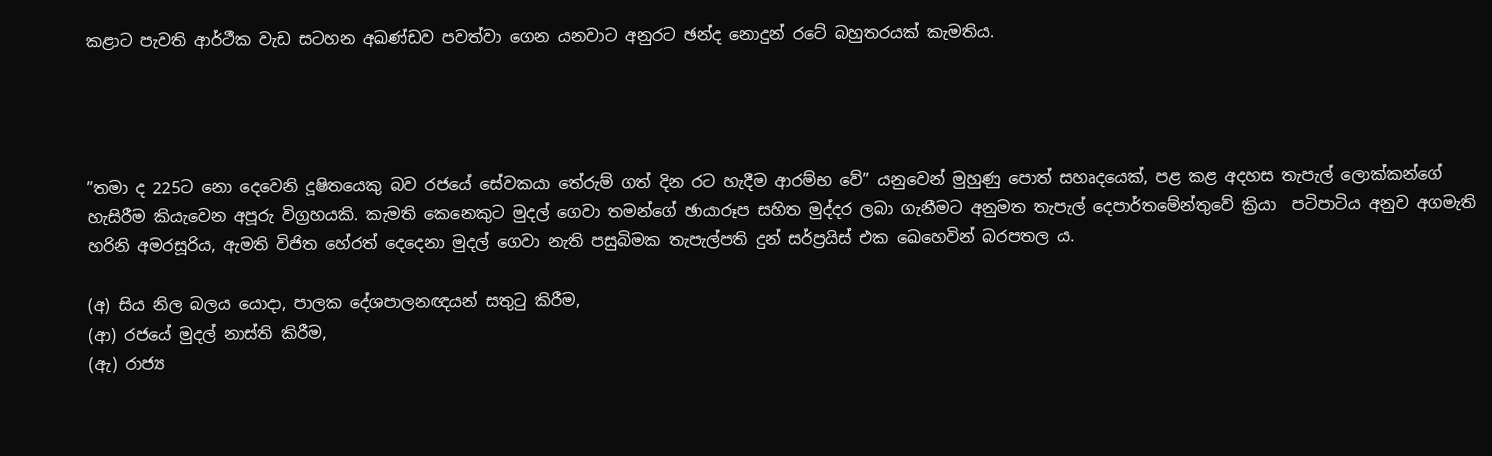කළාට පැවති ආර්ථීක වැඩ සටහන අඛණ්ඩව පවත්වා ගෙන යනවාට අනුරට ඡන්ද නොදුන් රටේ බහුතරයක් කැමතිය.




”තමා ද 225ට නො දෙවෙනි දූෂිතයෙකු බව රජයේ සේවකයා තේරුම් ගත් දින රට හැදීම ආරම්භ වේ” යනුවෙන් මුහුණු පොත් සහෘදයෙක්, පළ කළ අදහස තැපැල් ලොක්කන්ගේ හැසිරීම කියැවෙන අපූරු විග්‍රහයකි. කැමති කෙනෙකුට මුදල් ගෙවා තමන්ගේ ඡායාරූප සහිත මුද්දර ලබා ගැනීමට අනුමත තැපැල් දෙපාර්තමේන්තුවේ ක්‍රියා  පටිපාටිය අනුව අගමැති හරිනි අමරසූරිය, ඇමති විජිත හේරත් දෙදෙනා මුදල් ගෙවා නැති පසුබිමක තැපැල්පති දුන් සර්ප්‍රයිස් එක ඛෙහෙවින් බරපතල ය.

(අ) සිය නිල බලය යොදා, පාලක දේශපාලනඥයන් සතුටු කිරීම,
(ආ) රජයේ මුදල් නාස්ති කිරීම,
(ඇ) රාජ්‍ය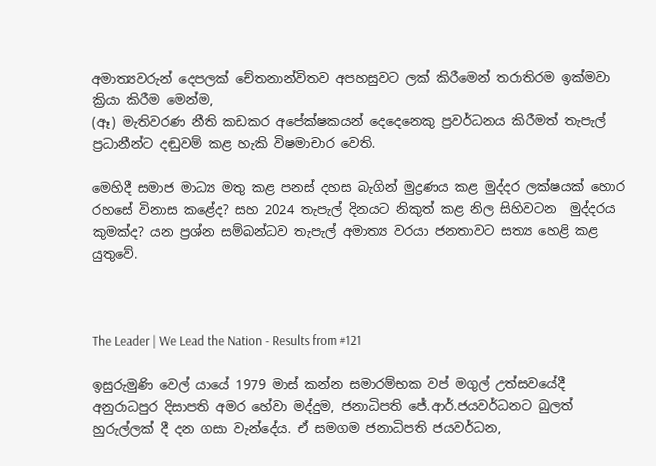අමාත්‍යවරුන් දෙපලක් චේතනාන්විතව අපහසුවට ලක් කිරීමෙන් තරාතිරම ඉක්මවා ක්‍රියා කිරීම මෙන්ම,
(ඈ) මැතිවරණ නීති කඩකර අපේක්ෂකයන් දෙදෙනෙකු ප්‍රවර්ධනය කිරීමත් තැපැල් ප්‍රධානීන්ට දඬුවම් කළ හැකි විෂමාචාර වෙති.

මෙහිදී සමාජ මාධ්‍ය මතු කළ පනස් දහස බැගින් මුද්‍රණය කළ මුද්දර ලක්ෂයක් හොර රහසේ විනාස කළේද? සහ 2024 තැපැල් දිනයට නිකුත් කළ නිල සිහිවටන  මුද්දරය කුමක්ද? යන ප්‍රශ්න සම්බන්ධව තැපැල් අමාත්‍ය වරයා ජනතාවට සත්‍ය හෙළි කළ යුතුවේ.



The Leader | We Lead the Nation - Results from #121

ඉසුරුමුණි වෙල් යායේ 1979 මාස් කන්න සමාරම්භක වප් මගුල් උත්සවයේදී අනුරාධපුර දිසාපති අමර හේවා මද්දුම, ජනාධිපති ජේ.ආර්.ජයවර්ධනට බුලත් හුරුල්ලක් දී දන ගසා වැන්දේය. ඒ සමගම ජනාධිපති ජයවර්ධන,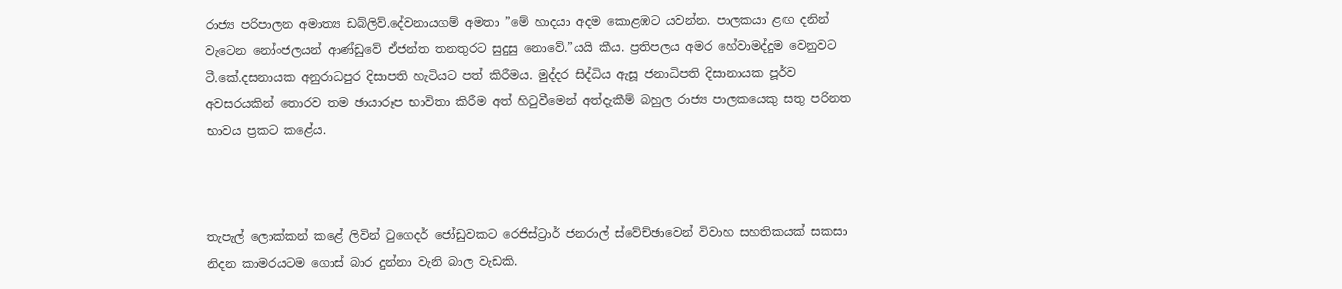රාජ්‍ය පරිපාලන අමාත්‍ය ඩබ්ලිව්.දේවනායගම් අමතා ”මේ හාදයා අදම කොළඹට යවන්න. පාලකයා ළඟ දනින් වැටෙන නෝංජලයන් ආණ්ඩුවේ ඒජන්ත තනතුරට සුදුසු නොවේ.”යයි කීය. ප්‍රතිපලය අමර හේවාමද්දුම වෙනුවට ටී.කේ.දසනායක අනුරාධපුර දිසාපති හැටියට පත් කිරීමය. මුද්දර සිද්ධිය ඇසූ ජනාධිපති දිසානායක පූර්ව අවසරයකින් තොරව තම ඡායාරූප භාවිතා කිරීම අත් හිටුවීමෙන් අත්දැකීම් බහුල රාජ්‍ය පාලකයෙකු සතු පරිනත භාවය ප්‍රකට කළේය.



තැපැල් ලොක්කන් කළේ ලිවින් ටුගෙදර් ජෝඩුවකට රෙජිස්ට්‍රාර් ජනරාල් ස්වේච්ඡාවෙන් විවාහ සහතිකයක් සකසා නිදන කාමරයටම ගොස් බාර දුන්නා වැනි බාල වැඩකි.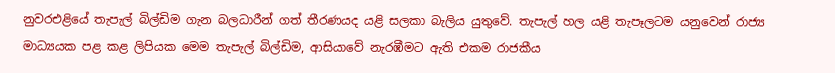නුවරඑළියේ තැපැල් බිල්ඩිම ගැන බලධාරීන් ගත් තීරණයද යළි සලකා බැලිය යුතුවේ. තැපැල් හල යළි තැපෑලටම යනුවෙන් රාජ්‍ය මාධ්‍යයක පළ කළ ලිපියක මෙම තැපැල් බිල්ඩිම, ආසියාවේ නැරඹීමට ඇති එකම රාජකීය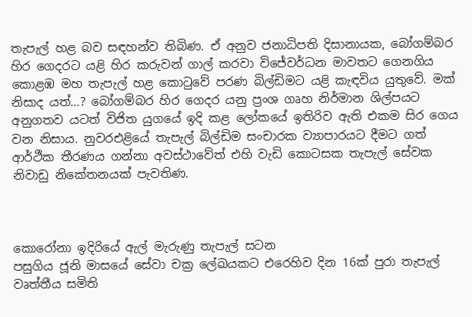තැපැල් හළ බව සඳහන්ව තිබිණ. ඒ අනුව ජනාධිපති දිසානායක, බෝගම්බර හිර ගෙදරට යළි හිර කරුවන් ගාල් කරවා විජේවර්ධන මාවතට ගෙනගිය කොළඹ මහ තැපැල් හළ කොටුවේ පරණ බිල්ඩිමට යළි කැඳවිය යුතුවේ. මක් නිසාද යත්…? බෝගම්බර හිර ගෙදර යනු ප්‍රංශ ගෘහ නිර්මාන ශිල්පයට අනුගතව යටත් විජිත යුගයේ ඉදි කළ ලෝකයේ ඉතිරිව ඇති එකම සිර ගෙය වන නිසාය. නුවරඑළියේ තැපැල් බිල්ඩිම සංචාරක ව්‍යාපාරයට දීමට ගත් ආර්ථීක තීරණය ගන්නා අවස්ථාවේත් එහි වැඩි කොටසක තැපැල් සේවක නිවාඩු නිකේතනයක් පැවතිණ.



කොරෝනා ඉදිරියේ ඇල් මැරුණු තැපැල් සටන
පසුගිය ජූනි මාසයේ සේවා චක්‍ර ලේඛයකට එරෙහිව දින 16ක් පුරා තැපැල් වෘත්තීය සමිති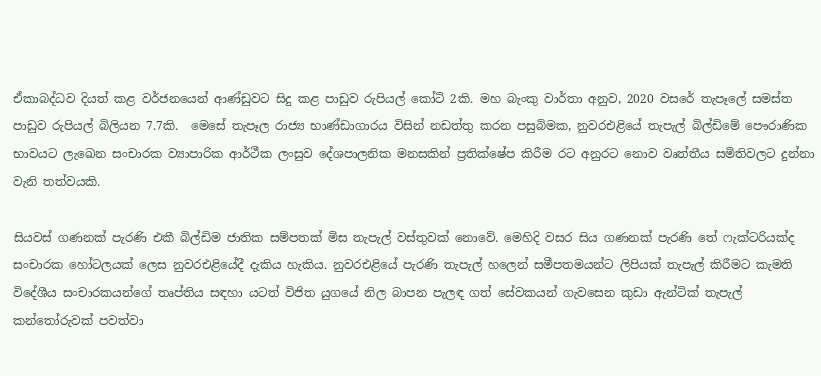ඒකාබද්ධව දියත් කළ වර්ජනයෙන් ආණ්ඩුවට සිදු කළ පාඩුව රුපියල් කෝටි 2කි. මහ බැංකු වාර්තා අනුව, 2020 වසරේ තැපෑලේ සමස්ත පාඩුව රුපියල් බිලියන 7.7කි.  මෙසේ තැපෑල රාජ්‍ය භාණ්ඩාගාරය විසින් නඩත්තු කරන පසුබිමක, නුවරඑළියේ තැපැල් බිල්ඩිමේ පෞරාණික භාවයට ලැඛෙන සංචාරක ව්‍යාපාරික ආර්ථීක ලංසුව දේශපාලනික මනසකින් ප්‍රතික්ෂේප කිරීම රට අනුරට නොව වෘත්තීය සමිතිවලට දුන්නා වැනි තත්වයකි.

සියවස් ගණනක් පැරණි එකී බිල්ඩිම ජාතික සම්පතක් මිස තැපැල් වස්තුවක් නොවේ. මෙහිදි වසර සිය ගණනක් පැරණි තේ ෆැක්ටරියක්ද සංචාරක හෝටලයක් ලෙස නුවරඑළියේදී දැකිය හැකිය. නුවරඑළියේ පැරණි තැපැල් හලෙන් සමීපතමයන්ට ලිපියක් තැපැල් කිරීමට කැමති විදේශීය සංචාරකයන්ගේ තෘප්තිය සඳහා යටත් විජිත යුගයේ නිල බාපන පැලඳ ගත් සේවකයන් ගැවසෙන කුඩා ඇන්ටික් තැපැල් කන්තෝරුවක් පවත්වා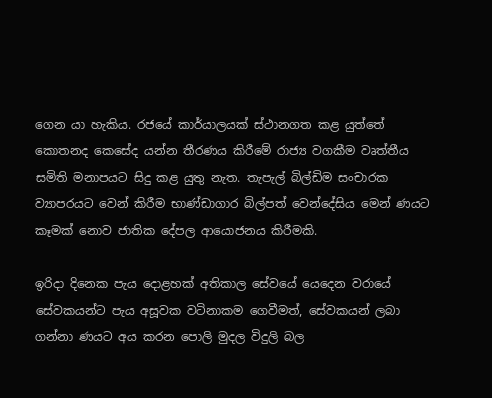ගෙන යා හැකිය. රජයේ කාර්යාලයක් ස්ථානගත කළ යුත්තේ කොතනද කෙසේද යන්න තීරණය කිරීමේ රාජ්‍ය වගකීම වෘත්තීය සමිති මනාපයට සිදු කළ යුතු නැත. තැපැල් බිල්ඩිම සංචාරක ව්‍යාපරයට වෙන් කිරීම භාණ්ඩාගාර බිල්පත් වෙන්දේසිය මෙන් ණයට කෑමක් නොව ජාතික දේපල ආයොජනය කිරීමකි.

ඉරිදා දිනෙක පැය දොළහක් අතිකාල සේවයේ යෙදෙන වරායේ සේවකයන්ට පැය අසූවක වටිනාකම ගෙවීමත්, සේවකයන් ලබා ගන්නා ණයට අය කරන පොලි මුදල විදුලි බල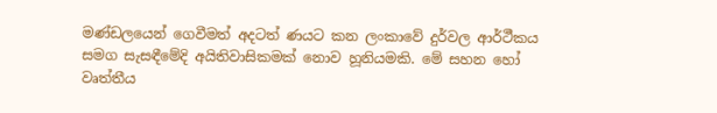මණ්ඩලයෙන් ගෙවීමත් අදටත් ණයට කන ලංකාවේ දුර්වල ආර්ථීකය සමග සැසඳීමේදි අයිතිවාසිකමක් නොව හූනියමකි. මේ සහන හෝ වෘත්තීය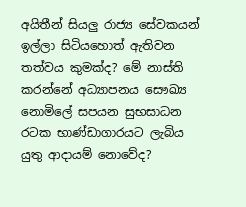අයිතීන් සියලු රාජ්‍ය සේවකයන් ඉල්ලා සිටියහොත් ඇතිවන තත්වය කුමක්ද? මේ නාස්ති කරන්නේ අධ්‍යාපනය සෞඛ්‍ය නොමිලේ සපයන සුභසාධන රටක භාණ්ඩාගාරයට ලැබිය යුතු ආදායම් නොවේද?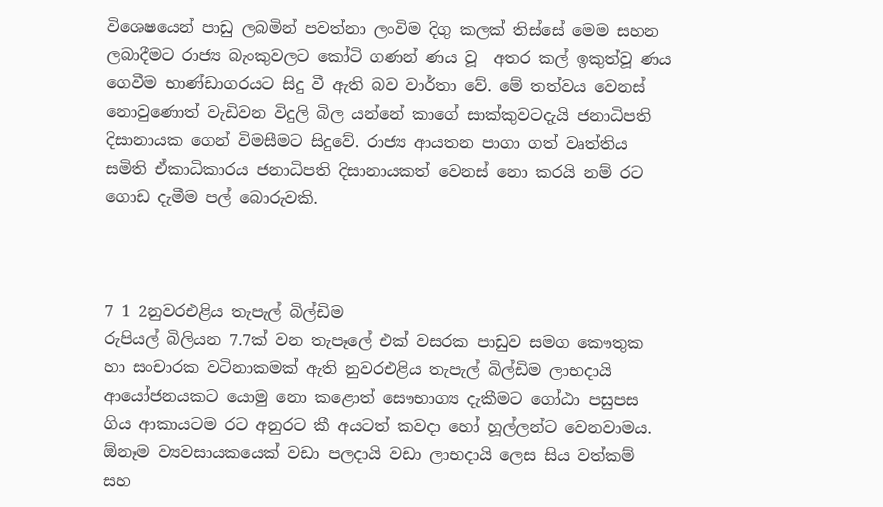විශෙෂයෙන් පාඩු ලබමින් පවත්නා ලංවිම දිගු කලක් තිස්සේ මෙම සහන ලබාදීමට රාජ්‍ය බැංකුවලට කෝටි ගණන් ණය වූ  අතර කල් ඉකුත්වූ ණය ගෙවීම භාණ්ඩාගරයට සිදු වී ඇති බව වාර්තා වේ. මේ තත්වය වෙනස් නොවුණොත් වැඩිවන විදුලි බිල යන්නේ කාගේ සාක්කුවටදැයි ජනාධිපති දිසානායක ගෙන් විමසීමට සිදුවේ. රාජ්‍ය ආයතන පාගා ගත් වෘත්තිය සමිති ඒකාධිකාරය ජනාධිපති දිසානායකත් වෙනස් නො කරයි නම් රට ගොඩ දැමීම පල් බොරුවකි.



7 1 2නුවරඑළිය තැපැල් බිල්ඩිම
රුපියල් බිලියන 7.7ක් වන තැපෑලේ එක් වසරක පාඩුව සමග කෞතුක හා සංචාරක වටිනාකමක් ඇති නුවරඑළිය තැපැල් බිල්ඩිම ලාභදායි ආයෝජනයකට යොමු නො කළොත් සෞභාග්‍ය දැකීමට ගෝඨා පසුපස ගිය ආකායටම රට අනුරට කී අයටත් කවදා හෝ හූල්ලන්ට වෙනවාමය. ඕනෑම ව්‍යවසායකයෙක් වඩා පලදායි වඩා ලාභදායි ලෙස සිය වත්කම් සහ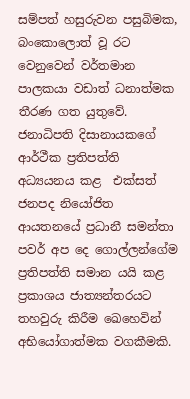සම්පත් හසුරුවන පසුබිමක, බංකොලොත් වූ රට වෙනුවෙන් වර්තමාන පාලකයා වඩාත් ධනාත්මක තීරණ ගත යුතුවේ. ජනාධිපති දිසානායකගේ ආර්ථීක ප්‍රතිපත්ති අධ්‍යයනය කළ  එක්සත් ජනපද නියෝජිත ආයතනයේ ප්‍රධානී සමන්තා පවර් අප දෙ ගොල්ලන්ගේම ප්‍රතිපත්ති සමාන යයි කළ ප්‍රකාශය ජාත්‍යන්තරයට තහවුරු කිරීම ඛෙහෙවින් අභියෝගාත්මක වගකීමකි.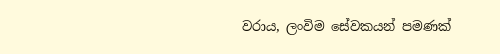වරාය, ලංවිම සේවකයන් පමණක්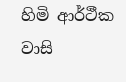හිමි ආර්ථීක වාසි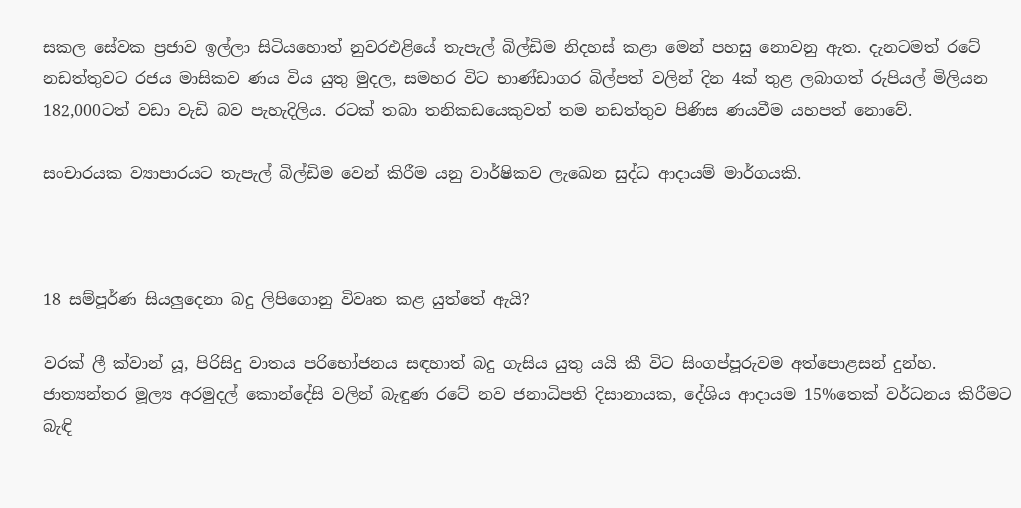සකල සේවක ප්‍රජාව ඉල්ලා සිටියහොත් නුවරඑළියේ තැපැල් බිල්ඩිම නිදහස් කළා මෙන් පහසු නොවනු ඇත. දැනටමත් රටේ නඩත්තුවට රජය මාසිකව ණය විය යුතු මුදල, සමහර විට භාණ්ඩාගර බිල්පත් වලින් දින 4ක් තුළ ලබාගත් රුපියල් මිලියන 182,000ටත් වඩා වැඩි බව පැහැදිලිය. රටක් තබා තනිකඩයෙකුවත් තම නඩත්තුව පිණිස ණයවීම යහපත් නොවේ.

සංචාරයක ව්‍යාපාරයට තැපැල් බිල්ඩිම වෙන් කිරීම යනු වාර්ෂිකව ලැඛෙන සුද්ධ ආදායම් මාර්ගයකි.



18 සම්පූර්ණ සියලුදෙනා බදු ලිපිගොනු විවෘත කළ යුත්තේ ඇයි?

වරක් ලී ක්වාන් යූ, පිරිසිදු වාතය පරිභෝජනය සඳහාත් බදු ගැසිය යුතු යයි කී විට සිංගප්පූරුවම අත්පොළසන් දුන්හ. ජාත්‍යන්තර මූල්‍ය අරමුදල් කොන්දේසි වලින් බැඳුණ රටේ නව ජනාධිපති දිසානායක, දේශිය ආදායම 15%තෙක් වර්ධනය කිරීමට බැඳි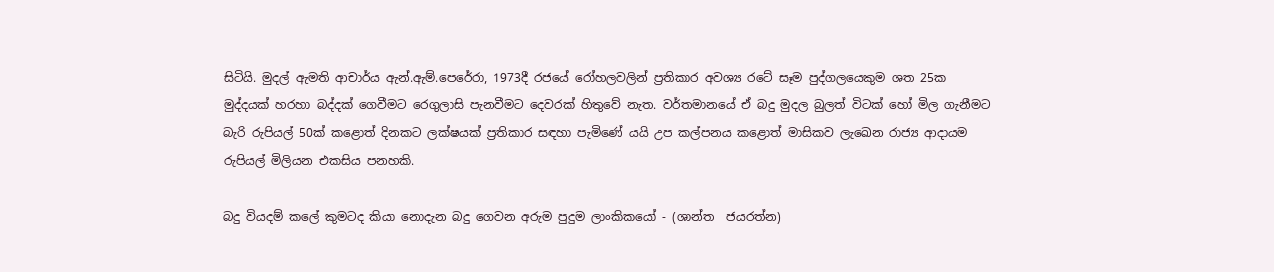සිටියි. මුදල් ඇමති ආචාර්ය ඇන්.ඇම්.පෙරේරා, 1973දී රජයේ රෝහලවලින් ප්‍රතිකාර අවශ්‍ය රටේ සෑම පුද්ගලයෙකුම ශත 25ක මුද්දයක් හරහා බද්දක් ගෙවීමට රෙගුලාසි පැනවීමට දෙවරක් හිතුවේ නැත. වර්තමානයේ ඒ බදු මුදල බුලත් විටක් හෝ මිල ගැනීමට බැරි රුපියල් 50ක් කළොත් දිනකට ලක්ෂයක් ප්‍රතිකාර සඳහා පැමිණේ යයි උප කල්පනය කළොත් මාසිකව ලැඛෙන රාජ්‍ය ආදායම රුපියල් මිලියන එකසිය පනහකි.

බදු වියදම් කලේ කුමටද කියා නොදැන බදු ගෙවන අරුම පුදුම ලාංකිකයෝ - (ශාන්ත  ජයරත්න)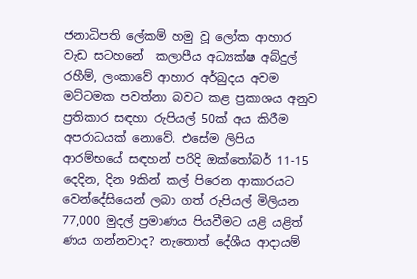ජනාධිපති ලේකම් හමු වූ ලෝක ආහාර වැඩ සටහනේ  කලාපීය අධ්‍යක්ෂ අබ්දුල් රහීම්, ලංකාවේ ආහාර අර්බුදය අවම මට්ටමක පවත්නා බවට කළ ප්‍රකාශය අනුව ප්‍රතිකාර සඳහා රුපියල් 50ක් අය කිරීම අපරාධයක් නොවේ. එසේම ලිපිය ආරම්භයේ සඳහන් පරිදි ඔක්තෝබර් 11-15 දෙදින, දින 9කින් කල් පිරෙන ආකාරයට වෙන්දේසියෙන් ලබා ගත් රුපියල් මිලියන 77,000 මුදල් ප්‍රමාණය පියවීමට යළි යළිත් ණය ගන්නවාද? නැතොත් දේශීය ආදායම්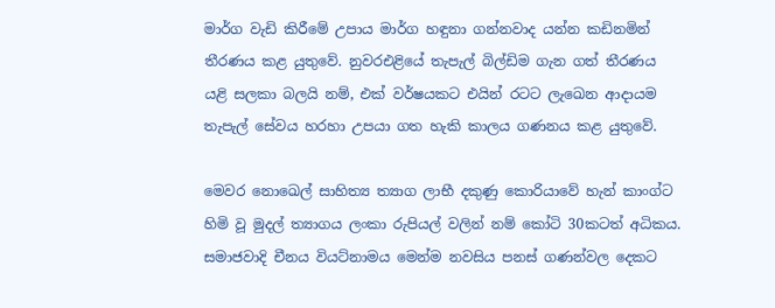මාර්ග වැඩි කිරීමේ උපාය මාර්ග හඳුනා ගන්නවාද යන්න කඩිනමින් තීරණය කළ යුතුවේ. නුවරඑළියේ තැපැල් බිල්ඩිම ගැන ගත් තීරණය යළි සලකා බලයි නම්, එක් වර්ෂයකට එයින් රටට ලැඛෙන ආදායම තැපැල් සේවය හරහා උපයා ගත හැකි කාලය ගණනය කළ යුතුවේ.

මෙවර නොඛෙල් සාහිත්‍ය ත්‍යාග ලාභී දකුණු කොරියාවේ හැන් කාංග්ට හිමි වූ මුදල් ත්‍යාගය ලංකා රුපියල් වලින් නම් කෝටි 30කටත් අධිකය. සමාජවාදි චීනය වියට්නාමය මෙන්ම නවසිය පනස් ගණන්වල දෙකට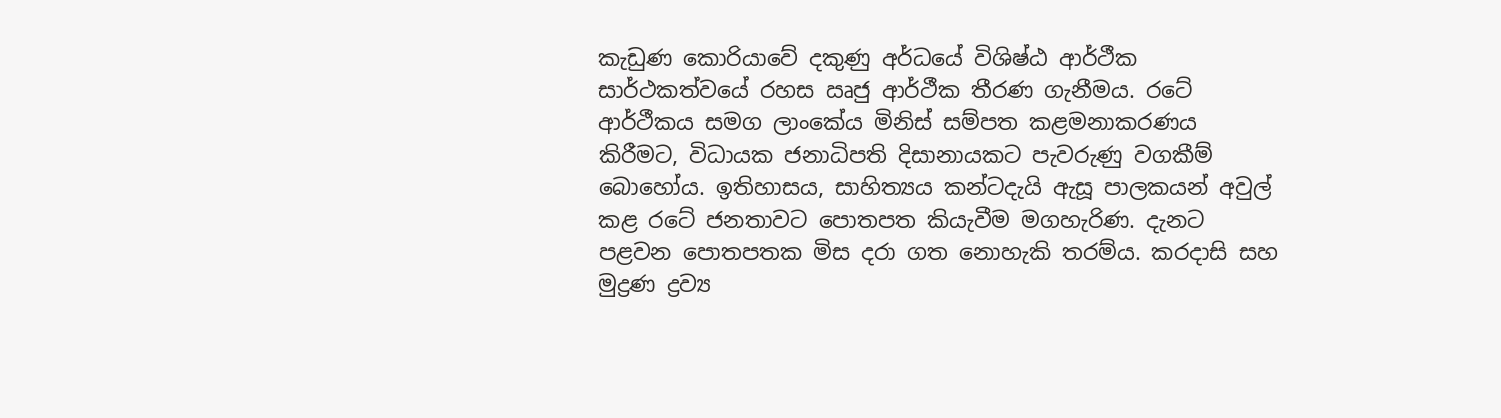කැඩුණ කොරියාවේ දකුණු අර්ධයේ විශිෂ්ඨ ආර්ථීක සාර්ථකත්වයේ රහස ඍජු ආර්ථීක තීරණ ගැනීමය. රටේ ආර්ථීකය සමග ලාංකේය මිනිස් සම්පත කළමනාකරණය කිරීමට, විධායක ජනාධිපති දිසානායකට පැවරුණු වගකීම් බොහෝය. ඉතිහාසය, සාහිත්‍යය කන්ටදැයි ඇසූ පාලකයන් අවුල් කළ රටේ ජනතාවට පොතපත කියැවීම මගහැරිණ. දැනට පළවන පොතපතක මිස දරා ගත නොහැකි තරම්ය. කරදාසි සහ  මුද්‍රණ ද්‍රව්‍ය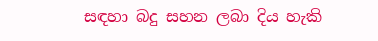සඳහා බදු සහන ලබා දිය හැකි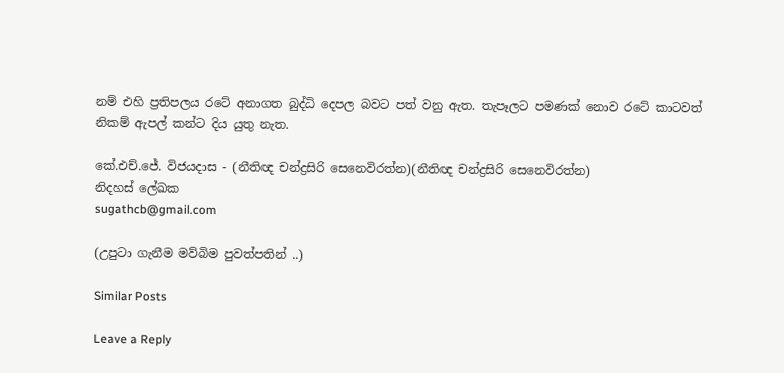නම් එහි ප්‍රතිපලය රටේ අනාගත බුද්ධි දෙපල බවට පත් වනු ඇත. තැපෑලට පමණක් නොව රටේ කාටවත් නිකම් ඇපල් කන්ට දිය යුතු නැත.

කේ.එච්.ජේ. විජයදාස - (නීතිඥ චන්ද්‍රසිරි සෙනෙවිරත්න)(නීතිඥ චන්ද්‍රසිරි සෙනෙවිරත්න)
නිදහස් ලේඛක
sugathcb@gmail.com

(උපුටා ගැනීම මව්බිම පුවත්පතින් ..)

Similar Posts

Leave a Reply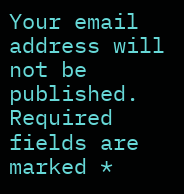Your email address will not be published. Required fields are marked *